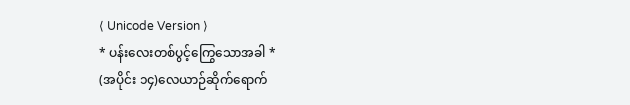⟨ Unicode Version ⟩
* ပန်းလေးတစ်ပွင့်ကြွေသောအခါ *
(အပိုင်း ၁၄)လေယာဉ်ဆိုက်ရောက်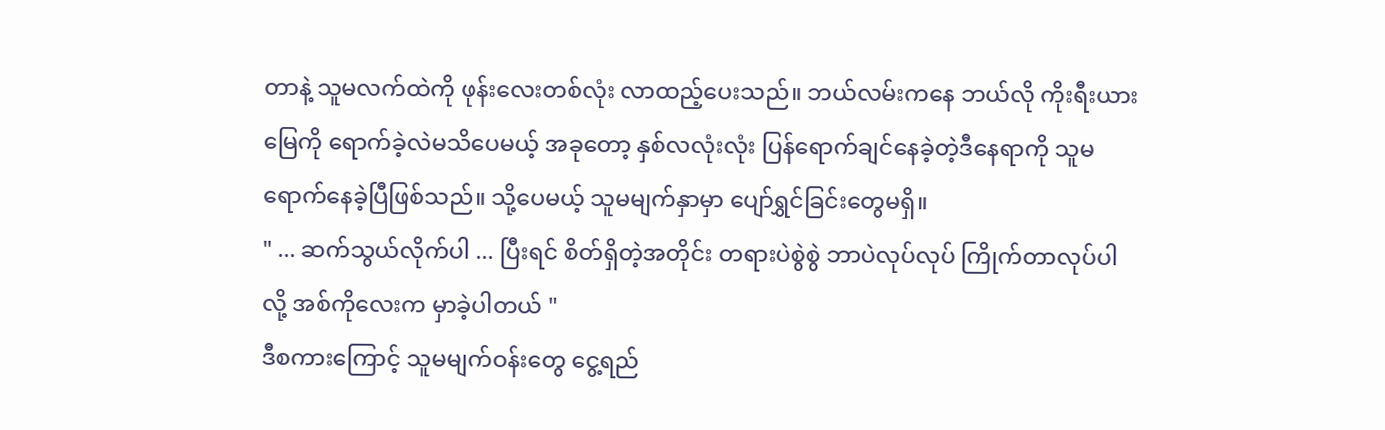တာနဲ့ သူမလက်ထဲကို ဖုန်းလေးတစ်လုံး လာထည့်ပေးသည်။ ဘယ်လမ်းကနေ ဘယ်လို ကိုးရီးယားမြေကို ရောက်ခဲ့လဲမသိပေမယ့် အခုတော့ နှစ်လလုံးလုံး ပြန်ရောက်ချင်နေခဲ့တဲ့ဒီနေရာကို သူမ ရောက်နေခဲ့ပြီဖြစ်သည်။ သို့ပေမယ့် သူမမျက်နှာမှာ ပျော်ရွှင်ခြင်းတွေမရှိ။
" ... ဆက်သွယ်လိုက်ပါ ... ပြီးရင် စိတ်ရှိတဲ့အတိုင်း တရားပဲစွဲစွဲ ဘာပဲလုပ်လုပ် ကြိုက်တာလုပ်ပါလို့ အစ်ကိုလေးက မှာခဲ့ပါတယ် "
ဒီစကားကြောင့် သူမမျက်ဝန်းတွေ ငွေ့ရည်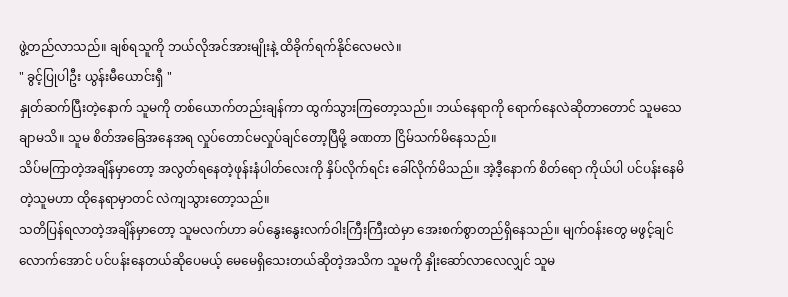ဖွဲ့တည်လာသည်။ ချစ်ရသူကို ဘယ်လိုအင်အားမျိုးနဲ့ ထိခိုက်ရက်နိုင်လေမလဲ။
" ခွင့်ပြုပါဦး ယွန်းမီယောင်းရှီ "
နှုတ်ဆက်ပြီးတဲ့နောက် သူမကို တစ်ယောက်တည်းချန်ကာ ထွက်သွားကြတော့သည်။ ဘယ်နေရာကို ရောက်နေလဲဆိုတာတောင် သူမသေချာမသိ။ သူမ စိတ်အခြေအနေအရ လှုပ်တောင်မလှုပ်ချင်တော့ပြီမို့ ခဏတာ ငြိမ်သက်မိနေသည်။
သိပ်မကြာတဲ့အချိန်မှာတော့ အလွတ်ရနေတဲ့ဖုန်းနံပါတ်လေးကို နှိပ်လိုက်ရင်း ခေါ်လိုက်မိသည်။ အဲ့ဒီ့နောက် စိတ်ရော ကိုယ်ပါ ပင်ပန်းနေမိတဲ့သူမဟာ ထိုနေရာမှာတင် လဲကျသွားတော့သည်။
သတိပြန်ရလာတဲ့အချိန်မှာတော့ သူမလက်ဟာ ခပ်နွေးနွေးလက်ဝါးကြီးကြီးထဲမှာ အေးစက်စွာတည်ရှိနေသည်။ မျက်ဝန်းတွေ မဖွင့်ချင်လောက်အောင် ပင်ပန်းနေတယ်ဆိုပေမယ့် မေမေရှိသေးတယ်ဆိုတဲ့အသိက သူမကို နှိုးဆော်လာလေလျှင် သူမ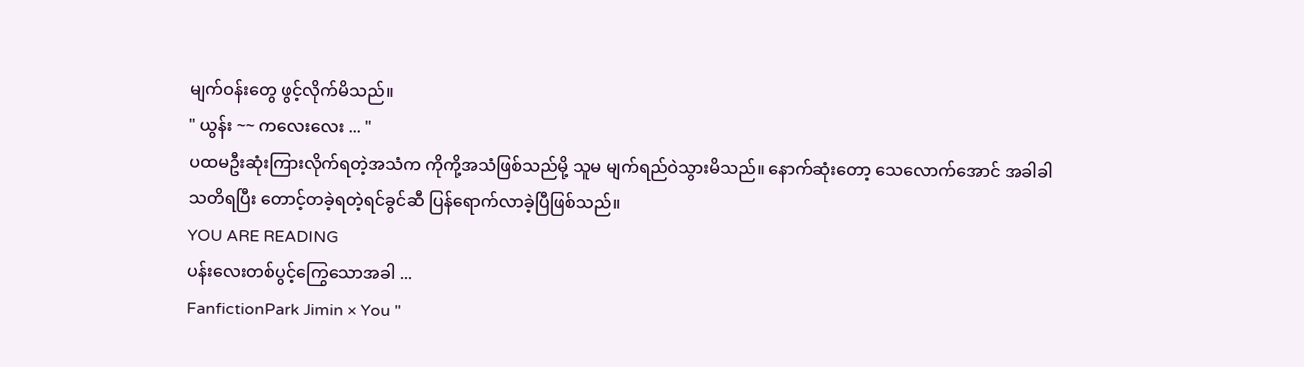မျက်ဝန်းတွေ ဖွင့်လိုက်မိသည်။
" ယွန်း ~~ ကလေးလေး ... "
ပထမဦးဆုံးကြားလိုက်ရတဲ့အသံက ကိုကို့အသံဖြစ်သည်မို့ သူမ မျက်ရည်ဝဲသွားမိသည်။ နောက်ဆုံးတော့ သေလောက်အောင် အခါခါသတိရပြီး တောင့်တခဲ့ရတဲ့ရင်ခွင်ဆီ ပြန်ရောက်လာခဲ့ပြီဖြစ်သည်။
YOU ARE READING
ပန်းလေးတစ်ပွင့်ကြွေသောအခါ ...
FanfictionPark Jimin × You "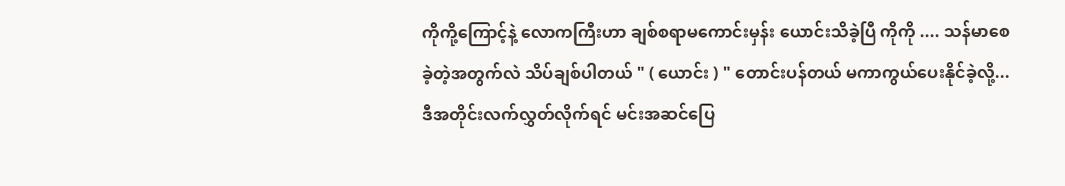ကိုကို့ကြောင့်နဲ့ လောကကြီးဟာ ချစ်စရာမကောင်းမှန်း ယောင်းသိခဲ့ပြီ ကိုကို .... သန်မာစေခဲ့တဲ့အတွက်လဲ သိပ်ချစ်ပါတယ် " ( ယောင်း ) " တောင်းပန်တယ် မကာကွယ်ပေးနိုင်ခဲ့လို့... ဒီအတိုင်းလက်လွှတ်လိုက်ရင် မင်းအဆင်ပြေ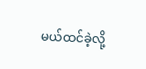မယ်ထင်ခဲ့လို့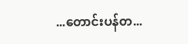...တောင်းပန်တ...